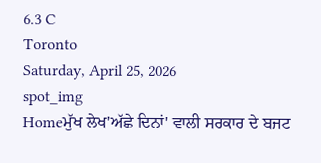6.3 C
Toronto
Saturday, April 25, 2026
spot_img
Homeਮੁੱਖ ਲੇਖ'ਅੱਛੇ ਦਿਨਾਂ' ਵਾਲੀ ਸਰਕਾਰ ਦੇ ਬਜਟ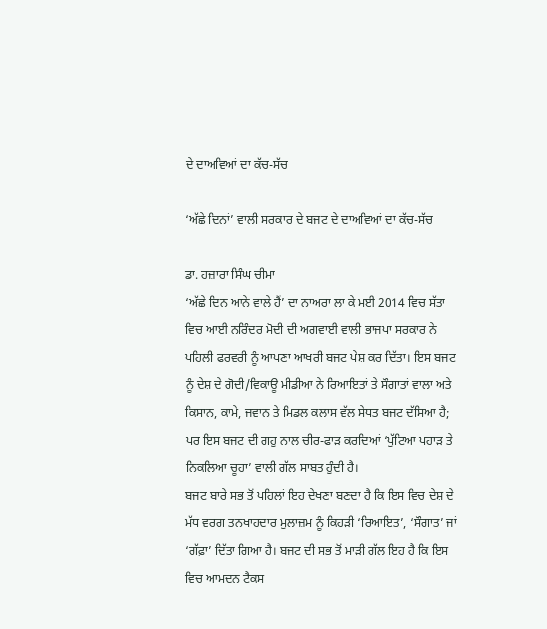ਦੇ ਦਾਅਵਿਆਂ ਦਾ ਕੱਚ-ਸੱਚ

‘ਅੱਛੇ ਦਿਨਾਂ’ ਵਾਲੀ ਸਰਕਾਰ ਦੇ ਬਜਟ ਦੇ ਦਾਅਵਿਆਂ ਦਾ ਕੱਚ-ਸੱਚ

ਡਾ. ਹਜ਼ਾਰਾ ਸਿੰਘ ਚੀਮਾ
‘ਅੱਛੇ ਦਿਨ ਆਨੇ ਵਾਲੇ ਹੈਂ’ ਦਾ ਨਾਅਰਾ ਲਾ ਕੇ ਮਈ 2014 ਵਿਚ ਸੱਤਾ ਵਿਚ ਆਈ ਨਰਿੰਦਰ ਮੋਦੀ ਦੀ ਅਗਵਾਈ ਵਾਲੀ ਭਾਜਪਾ ਸਰਕਾਰ ਨੇ ਪਹਿਲੀ ਫਰਵਰੀ ਨੂੰ ਆਪਣਾ ਆਖਰੀ ਬਜਟ ਪੇਸ਼ ਕਰ ਦਿੱਤਾ। ਇਸ ਬਜਟ ਨੂੰ ਦੇਸ਼ ਦੇ ਗੋਦੀ/ਵਿਕਾਊ ਮੀਡੀਆ ਨੇ ਰਿਆਇਤਾਂ ਤੇ ਸੌਗਾਤਾਂ ਵਾਲਾ ਅਤੇ ਕਿਸਾਨ, ਕਾਮੇ, ਜਵਾਨ ਤੇ ਮਿਡਲ ਕਲਾਸ ਵੱਲ ਸੇਧਤ ਬਜਟ ਦੱਸਿਆ ਹੈ; ਪਰ ਇਸ ਬਜਟ ਦੀ ਗਹੁ ਨਾਲ ਚੀਰ-ਫਾੜ ਕਰਦਿਆਂ ‘ਪੁੱਟਿਆ ਪਹਾੜ ਤੇ ਨਿਕਲਿਆ ਚੂਹਾ’ ਵਾਲੀ ਗੱਲ ਸਾਬਤ ਹੁੰਦੀ ਹੈ।
ਬਜਟ ਬਾਰੇ ਸਭ ਤੋਂ ਪਹਿਲਾਂ ਇਹ ਦੇਖਣਾ ਬਣਦਾ ਹੈ ਕਿ ਇਸ ਵਿਚ ਦੇਸ਼ ਦੇ ਮੱਧ ਵਰਗ ਤਨਖਾਹਦਾਰ ਮੁਲਾਜ਼ਮ ਨੂੰ ਕਿਹੜੀ ‘ਰਿਆਇਤ’, ‘ਸੌਗਾਤ’ ਜਾਂ ‘ਗੱਫ਼ਾ’ ਦਿੱਤਾ ਗਿਆ ਹੈ। ਬਜਟ ਦੀ ਸਭ ਤੋਂ ਮਾੜੀ ਗੱਲ ਇਹ ਹੈ ਕਿ ਇਸ ਵਿਚ ਆਮਦਨ ਟੈਕਸ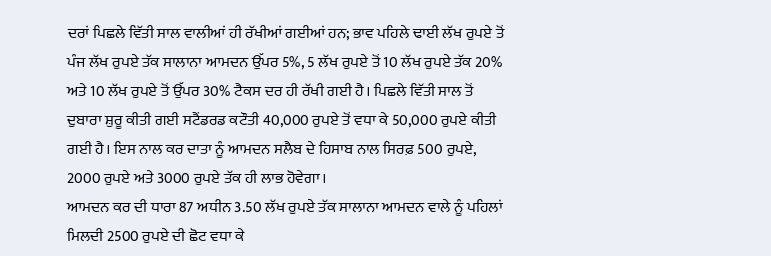ਦਰਾਂ ਪਿਛਲੇ ਵਿੱਤੀ ਸਾਲ ਵਾਲੀਆਂ ਹੀ ਰੱਖੀਆਂ ਗਈਆਂ ਹਨ; ਭਾਵ ਪਹਿਲੇ ਢਾਈ ਲੱਖ ਰੁਪਏ ਤੋਂ ਪੰਜ ਲੱਖ ਰੁਪਏ ਤੱਕ ਸਾਲਾਨਾ ਆਮਦਨ ਉੱਪਰ 5%, 5 ਲੱਖ ਰੁਪਏ ਤੋਂ 10 ਲੱਖ ਰੁਪਏ ਤੱਕ 20% ਅਤੇ 10 ਲੱਖ ਰੁਪਏ ਤੋਂ ਉੱਪਰ 30% ਟੈਕਸ ਦਰ ਹੀ ਰੱਖੀ ਗਈ ਹੈ। ਪਿਛਲੇ ਵਿੱਤੀ ਸਾਲ ਤੋਂ ਦੁਬਾਰਾ ਸ਼ੁਰੂ ਕੀਤੀ ਗਈ ਸਟੈਂਡਰਡ ਕਟੌਤੀ 40,000 ਰੁਪਏ ਤੋਂ ਵਧਾ ਕੇ 50,000 ਰੁਪਏ ਕੀਤੀ ਗਈ ਹੈ। ਇਸ ਨਾਲ ਕਰ ਦਾਤਾ ਨੂੰ ਆਮਦਨ ਸਲੈਬ ਦੇ ਹਿਸਾਬ ਨਾਲ ਸਿਰਫ਼ 500 ਰੁਪਏ, 2000 ਰੁਪਏ ਅਤੇ 3000 ਰੁਪਏ ਤੱਕ ਹੀ ਲਾਭ ਹੋਵੇਗਾ।
ਆਮਦਨ ਕਰ ਦੀ ਧਾਰਾ 87 ਅਧੀਨ 3.50 ਲੱਖ ਰੁਪਏ ਤੱਕ ਸਾਲਾਨਾ ਆਮਦਨ ਵਾਲੇ ਨੂੰ ਪਹਿਲਾਂ ਮਿਲਦੀ 2500 ਰੁਪਏ ਦੀ ਛੋਟ ਵਧਾ ਕੇ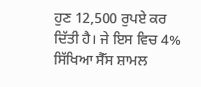ਹੁਣ 12,500 ਰੁਪਏ ਕਰ ਦਿੱਤੀ ਹੈ। ਜੇ ਇਸ ਵਿਚ 4% ਸਿੱਖਿਆ ਸੈੱਸ ਸ਼ਾਮਲ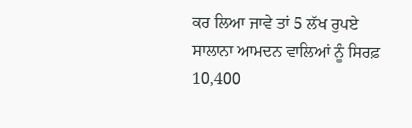ਕਰ ਲਿਆ ਜਾਵੇ ਤਾਂ 5 ਲੱਖ ਰੁਪਏ ਸਾਲਾਨਾ ਆਮਦਨ ਵਾਲਿਆਂ ਨੂੰ ਸਿਰਫ਼ 10,400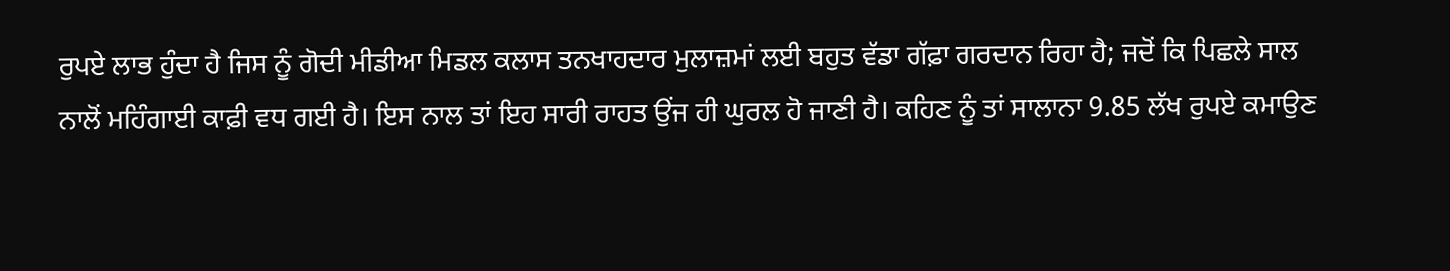ਰੁਪਏ ਲਾਭ ਹੁੰਦਾ ਹੈ ਜਿਸ ਨੂੰ ਗੋਦੀ ਮੀਡੀਆ ਮਿਡਲ ਕਲਾਸ ਤਨਖਾਹਦਾਰ ਮੁਲਾਜ਼ਮਾਂ ਲਈ ਬਹੁਤ ਵੱਡਾ ਗੱਫ਼ਾ ਗਰਦਾਨ ਰਿਹਾ ਹੈ; ਜਦੋਂ ਕਿ ਪਿਛਲੇ ਸਾਲ ਨਾਲੋਂ ਮਹਿੰਗਾਈ ਕਾਫ਼ੀ ਵਧ ਗਈ ਹੈ। ਇਸ ਨਾਲ ਤਾਂ ਇਹ ਸਾਰੀ ਰਾਹਤ ਉਂਜ ਹੀ ਘੁਰਲ ਹੋ ਜਾਣੀ ਹੈ। ਕਹਿਣ ਨੂੰ ਤਾਂ ਸਾਲਾਨਾ 9.85 ਲੱਖ ਰੁਪਏ ਕਮਾਉਣ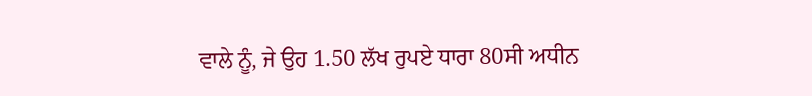ਵਾਲੇ ਨੂੰ, ਜੇ ਉਹ 1.50 ਲੱਖ ਰੁਪਏ ਧਾਰਾ 80ਸੀ ਅਧੀਨ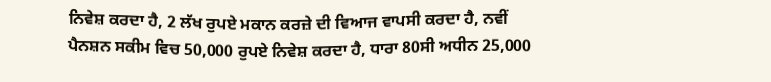ਨਿਵੇਸ਼ ਕਰਦਾ ਹੈ, 2 ਲੱਖ ਰੁਪਏ ਮਕਾਨ ਕਰਜ਼ੇ ਦੀ ਵਿਆਜ ਵਾਪਸੀ ਕਰਦਾ ਹੈ, ਨਵੀਂ ਪੈਨਸ਼ਨ ਸਕੀਮ ਵਿਚ 50,000 ਰੁਪਏ ਨਿਵੇਸ਼ ਕਰਦਾ ਹੈ, ਧਾਰਾ 80ਸੀ ਅਧੀਨ 25,000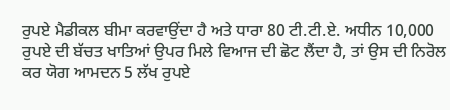ਰੁਪਏ ਮੈਡੀਕਲ ਬੀਮਾ ਕਰਵਾਉਂਦਾ ਹੈ ਅਤੇ ਧਾਰਾ 80 ਟੀ.ਟੀ.ਏ. ਅਧੀਨ 10,000 ਰੁਪਏ ਦੀ ਬੱਚਤ ਖਾਤਿਆਂ ਉਪਰ ਮਿਲੇ ਵਿਆਜ ਦੀ ਛੋਟ ਲੈਂਦਾ ਹੈ, ਤਾਂ ਉਸ ਦੀ ਨਿਰੋਲ ਕਰ ਯੋਗ ਆਮਦਨ 5 ਲੱਖ ਰੁਪਏ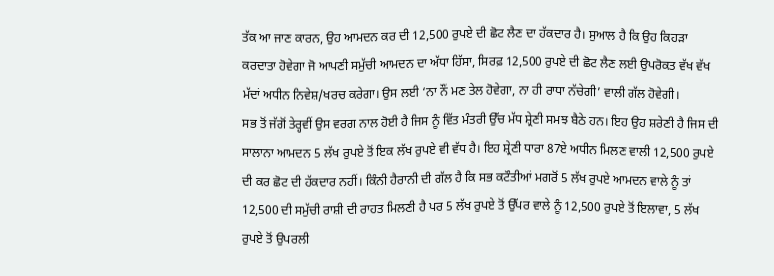ਤੱਕ ਆ ਜਾਣ ਕਾਰਨ, ਉਹ ਆਮਦਨ ਕਰ ਦੀ 12,500 ਰੁਪਏ ਦੀ ਛੋਟ ਲੈਣ ਦਾ ਹੱਕਦਾਰ ਹੈ। ਸੁਆਲ ਹੈ ਕਿ ਉਹ ਕਿਹੜਾ ਕਰਦਾਤਾ ਹੋਵੇਗਾ ਜੋ ਆਪਣੀ ਸਮੁੱਚੀ ਆਮਦਨ ਦਾ ਅੱਧਾ ਹਿੱਸਾ, ਸਿਰਫ਼ 12,500 ਰੁਪਏ ਦੀ ਛੋਟ ਲੈਣ ਲਈ ਉਪਰੋਕਤ ਵੱਖ ਵੱਖ ਮੱਦਾਂ ਅਧੀਨ ਨਿਵੇਸ਼/ਖਰਚ ਕਰੇਗਾ। ਉਸ ਲਈ ‘ਨਾ ਨੌਂ ਮਣ ਤੇਲ ਹੋਵੇਗਾ, ਨਾ ਹੀ ਰਾਧਾ ਨੱਚੇਗੀ’ ਵਾਲੀ ਗੱਲ ਹੋਵੇਗੀ।
ਸਭ ਤੋਂ ਜੱਗੋਂ ਤੇਰ੍ਹਵੀਂ ਉਸ ਵਰਗ ਨਾਲ ਹੋਈ ਹੈ ਜਿਸ ਨੂੰ ਵਿੱਤ ਮੰਤਰੀ ਉੱਚ ਮੱਧ ਸ਼੍ਰੇਣੀ ਸਮਝ ਬੈਠੇ ਹਨ। ਇਹ ਉਹ ਸ਼ਰੇਣੀ ਹੈ ਜਿਸ ਦੀ ਸਾਲਾਨਾ ਆਮਦਨ 5 ਲੱਖ ਰੁਪਏ ਤੋਂ ਇਕ ਲੱਖ ਰੁਪਏ ਵੀ ਵੱਧ ਹੈ। ਇਹ ਸ਼੍ਰੇਣੀ ਧਾਰਾ 87ਏ ਅਧੀਨ ਮਿਲਣ ਵਾਲੀ 12,500 ਰੁਪਏ ਦੀ ਕਰ ਛੋਟ ਦੀ ਹੱਕਦਾਰ ਨਹੀਂ। ਕਿੰਨੀ ਹੈਰਾਨੀ ਦੀ ਗੱਲ ਹੈ ਕਿ ਸਭ ਕਟੌਤੀਆਂ ਮਗਰੋਂ 5 ਲੱਖ ਰੁਪਏ ਆਮਦਨ ਵਾਲੇ ਨੂੰ ਤਾਂ 12,500 ਦੀ ਸਮੁੱਚੀ ਰਾਸ਼ੀ ਦੀ ਰਾਹਤ ਮਿਲਣੀ ਹੈ ਪਰ 5 ਲੱਖ ਰੁਪਏ ਤੋਂ ਉੱਪਰ ਵਾਲੇ ਨੂੰ 12,500 ਰੁਪਏ ਤੋਂ ਇਲਾਵਾ, 5 ਲੱਖ ਰੁਪਏ ਤੋਂ ਉਪਰਲੀ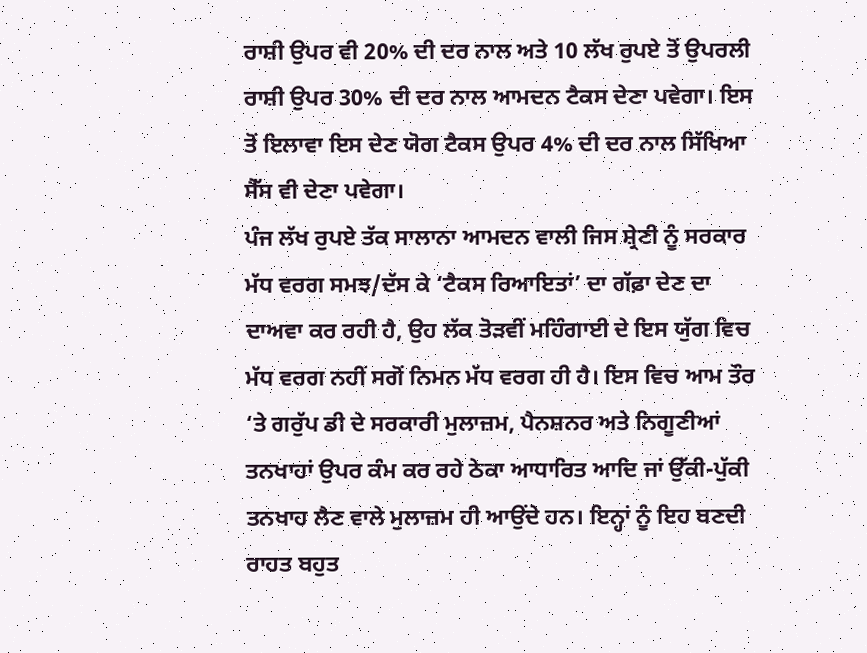ਰਾਸ਼ੀ ਉਪਰ ਵੀ 20% ਦੀ ਦਰ ਨਾਲ ਅਤੇ 10 ਲੱਖ ਰੁਪਏ ਤੋਂ ਉਪਰਲੀ ਰਾਸ਼ੀ ਉਪਰ 30% ਦੀ ਦਰ ਨਾਲ ਆਮਦਨ ਟੈਕਸ ਦੇਣਾ ਪਵੇਗਾ। ਇਸ ਤੋਂ ਇਲਾਵਾ ਇਸ ਦੇਣ ਯੋਗ ਟੈਕਸ ਉਪਰ 4% ਦੀ ਦਰ ਨਾਲ ਸਿੱਖਿਆ ਸੈੱਸ ਵੀ ਦੇਣਾ ਪਵੇਗਾ।
ਪੰਜ ਲੱਖ ਰੁਪਏ ਤੱਕ ਸਾਲਾਨਾ ਆਮਦਨ ਵਾਲੀ ਜਿਸ ਸ਼੍ਰੇਣੀ ਨੂੰ ਸਰਕਾਰ ਮੱਧ ਵਰਗ ਸਮਝ/ਦੱਸ ਕੇ ‘ਟੈਕਸ ਰਿਆਇਤਾਂ’ ਦਾ ਗੱਫ਼ਾ ਦੇਣ ਦਾ ਦਾਅਵਾ ਕਰ ਰਹੀ ਹੈ, ਉਹ ਲੱਕ ਤੋੜਵੀਂ ਮਹਿੰਗਾਈ ਦੇ ਇਸ ਯੁੱਗ ਵਿਚ ਮੱਧ ਵਰਗ ਨਹੀਂ ਸਗੋਂ ਨਿਮਨ ਮੱਧ ਵਰਗ ਹੀ ਹੈ। ਇਸ ਵਿਚ ਆਮ ਤੌਰ ‘ਤੇ ਗਰੁੱਪ ਡੀ ਦੇ ਸਰਕਾਰੀ ਮੁਲਾਜ਼ਮ, ਪੈਨਸ਼ਨਰ ਅਤੇ ਨਿਗੂਣੀਆਂ ਤਨਖਾਹਾਂ ਉਪਰ ਕੰਮ ਕਰ ਰਹੇ ਠੇਕਾ ਆਧਾਰਿਤ ਆਦਿ ਜਾਂ ਉੱਕੀ-ਪੁੱਕੀ ਤਨਖਾਹ ਲੈਣ ਵਾਲੇ ਮੁਲਾਜ਼ਮ ਹੀ ਆਉਂਦੇ ਹਨ। ਇਨ੍ਹਾਂ ਨੂੰ ਇਹ ਬਣਦੀ ਰਾਹਤ ਬਹੁਤ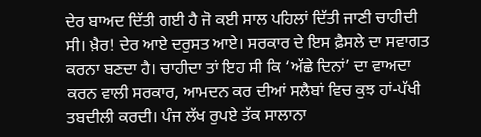ਦੇਰ ਬਾਅਦ ਦਿੱਤੀ ਗਈ ਹੈ ਜੋ ਕਈ ਸਾਲ ਪਹਿਲਾਂ ਦਿੱਤੀ ਜਾਣੀ ਚਾਹੀਦੀ ਸੀ। ਖ਼ੈਰ! ਦੇਰ ਆਏ ਦਰੁਸਤ ਆਏ। ਸਰਕਾਰ ਦੇ ਇਸ ਫ਼ੈਸਲੇ ਦਾ ਸਵਾਗਤ ਕਰਨਾ ਬਣਦਾ ਹੈ। ਚਾਹੀਦਾ ਤਾਂ ਇਹ ਸੀ ਕਿ ‘ਅੱਛੇ ਦਿਨਾਂ’ ਦਾ ਵਾਅਦਾ ਕਰਨ ਵਾਲੀ ਸਰਕਾਰ, ਆਮਦਨ ਕਰ ਦੀਆਂ ਸਲੈਬਾਂ ਵਿਚ ਕੁਝ ਹਾਂ-ਪੱਖੀ ਤਬਦੀਲੀ ਕਰਦੀ। ਪੰਜ ਲੱਖ ਰੁਪਏ ਤੱਕ ਸਾਲਾਨਾ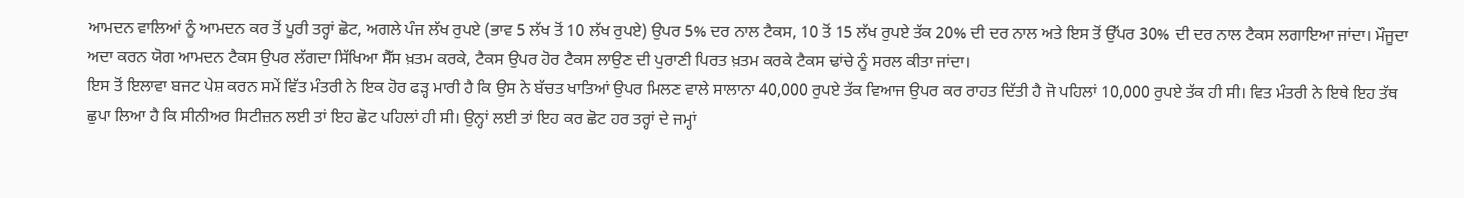ਆਮਦਨ ਵਾਲਿਆਂ ਨੂੰ ਆਮਦਨ ਕਰ ਤੋਂ ਪੂਰੀ ਤਰ੍ਹਾਂ ਛੋਟ, ਅਗਲੇ ਪੰਜ ਲੱਖ ਰੁਪਏ (ਭਾਵ 5 ਲੱਖ ਤੋਂ 10 ਲੱਖ ਰੁਪਏ) ਉਪਰ 5% ਦਰ ਨਾਲ ਟੈਕਸ, 10 ਤੋਂ 15 ਲੱਖ ਰੁਪਏ ਤੱਕ 20% ਦੀ ਦਰ ਨਾਲ ਅਤੇ ਇਸ ਤੋਂ ਉੱਪਰ 30% ਦੀ ਦਰ ਨਾਲ ਟੈਕਸ ਲਗਾਇਆ ਜਾਂਦਾ। ਮੌਜੂਦਾ ਅਦਾ ਕਰਨ ਯੋਗ ਆਮਦਨ ਟੈਕਸ ਉਪਰ ਲੱਗਦਾ ਸਿੱਖਿਆ ਸੈੱਸ ਖ਼ਤਮ ਕਰਕੇ, ਟੈਕਸ ਉਪਰ ਹੋਰ ਟੈਕਸ ਲਾਉਣ ਦੀ ਪੁਰਾਣੀ ਪਿਰਤ ਖ਼ਤਮ ਕਰਕੇ ਟੈਕਸ ਢਾਂਚੇ ਨੂੰ ਸਰਲ ਕੀਤਾ ਜਾਂਦਾ।
ਇਸ ਤੋਂ ਇਲਾਵਾ ਬਜਟ ਪੇਸ਼ ਕਰਨ ਸਮੇਂ ਵਿੱਤ ਮੰਤਰੀ ਨੇ ਇਕ ਹੋਰ ਫੜ੍ਹ ਮਾਰੀ ਹੈ ਕਿ ਉਸ ਨੇ ਬੱਚਤ ਖਾਤਿਆਂ ਉਪਰ ਮਿਲਣ ਵਾਲੇ ਸਾਲਾਨਾ 40,000 ਰੁਪਏ ਤੱਕ ਵਿਆਜ ਉਪਰ ਕਰ ਰਾਹਤ ਦਿੱਤੀ ਹੈ ਜੋ ਪਹਿਲਾਂ 10,000 ਰੁਪਏ ਤੱਕ ਹੀ ਸੀ। ਵਿਤ ਮੰਤਰੀ ਨੇ ਇਥੇ ਇਹ ਤੱਥ ਛੁਪਾ ਲਿਆ ਹੈ ਕਿ ਸੀਨੀਅਰ ਸਿਟੀਜ਼ਨ ਲਈ ਤਾਂ ਇਹ ਛੋਟ ਪਹਿਲਾਂ ਹੀ ਸੀ। ਉਨ੍ਹਾਂ ਲਈ ਤਾਂ ਇਹ ਕਰ ਛੋਟ ਹਰ ਤਰ੍ਹਾਂ ਦੇ ਜਮ੍ਹਾਂ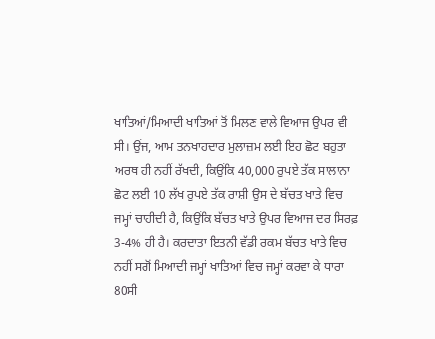ਖਾਤਿਆਂ/ਮਿਆਦੀ ਖਾਤਿਆਂ ਤੋਂ ਮਿਲਣ ਵਾਲੇ ਵਿਆਜ ਉਪਰ ਵੀ ਸੀ। ਉਂਜ, ਆਮ ਤਨਖਾਹਦਾਰ ਮੁਲਾਜ਼ਮ ਲਈ ਇਹ ਛੋਟ ਬਹੁਤਾ ਅਰਥ ਹੀ ਨਹੀਂ ਰੱਖਦੀ, ਕਿਉਂਕਿ 40,000 ਰੁਪਏ ਤੱਕ ਸਾਲਾਨਾ ਛੋਟ ਲਈ 10 ਲੱਖ ਰੁਪਏ ਤੱਕ ਰਾਸ਼ੀ ਉਸ ਦੇ ਬੱਚਤ ਖਾਤੇ ਵਿਚ ਜਮ੍ਹਾਂ ਚਾਹੀਦੀ ਹੈ, ਕਿਉਂਕਿ ਬੱਚਤ ਖਾਤੇ ਉਪਰ ਵਿਆਜ ਦਰ ਸਿਰਫ਼ 3-4% ਹੀ ਹੈ। ਕਰਦਾਤਾ ਇਤਨੀ ਵੱਡੀ ਰਕਮ ਬੱਚਤ ਖਾਤੇ ਵਿਚ ਨਹੀਂ ਸਗੋਂ ਮਿਆਦੀ ਜਮ੍ਹਾਂ ਖਾਤਿਆਂ ਵਿਚ ਜਮ੍ਹਾਂ ਕਰਵਾ ਕੇ ਧਾਰਾ 80ਸੀ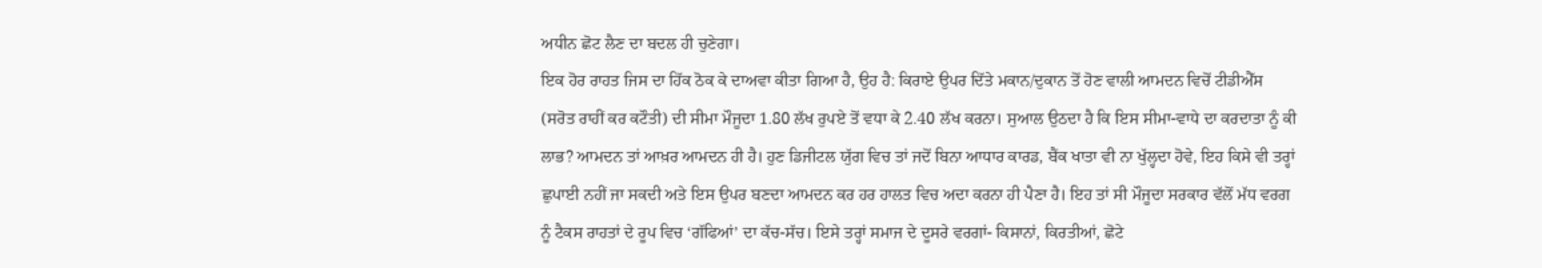ਅਧੀਨ ਛੋਟ ਲੈਣ ਦਾ ਬਦਲ ਹੀ ਚੁਣੇਗਾ।
ਇਕ ਹੋਰ ਰਾਹਤ ਜਿਸ ਦਾ ਹਿੱਕ ਠੋਕ ਕੇ ਦਾਅਵਾ ਕੀਤਾ ਗਿਆ ਹੈ, ਉਹ ਹੈ: ਕਿਰਾਏ ਉਪਰ ਦਿੱਤੇ ਮਕਾਨ/ਦੁਕਾਨ ਤੋਂ ਹੋਣ ਵਾਲੀ ਆਮਦਨ ਵਿਚੋਂ ਟੀਡੀਐੱਸ (ਸਰੋਤ ਰਾਹੀਂ ਕਰ ਕਟੌਤੀ) ਦੀ ਸੀਮਾ ਮੌਜੂਦਾ 1.80 ਲੱਖ ਰੁਪਏ ਤੋਂ ਵਧਾ ਕੇ 2.40 ਲੱਖ ਕਰਨਾ। ਸੁਆਲ ਉਠਦਾ ਹੈ ਕਿ ਇਸ ਸੀਮਾ-ਵਾਧੇ ਦਾ ਕਰਦਾਤਾ ਨੂੰ ਕੀ ਲਾਭ? ਆਮਦਨ ਤਾਂ ਆਖ਼ਰ ਆਮਦਨ ਹੀ ਹੈ। ਹੁਣ ਡਿਜੀਟਲ ਯੁੱਗ ਵਿਚ ਤਾਂ ਜਦੋਂ ਬਿਨਾ ਆਧਾਰ ਕਾਰਡ, ਬੈਂਕ ਖਾਤਾ ਵੀ ਨਾ ਖੁੱਲ੍ਹਦਾ ਹੋਵੇ, ਇਹ ਕਿਸੇ ਵੀ ਤਰ੍ਹਾਂ ਛੁਪਾਈ ਨਹੀਂ ਜਾ ਸਕਦੀ ਅਤੇ ਇਸ ਉਪਰ ਬਣਦਾ ਆਮਦਨ ਕਰ ਹਰ ਹਾਲਤ ਵਿਚ ਅਦਾ ਕਰਨਾ ਹੀ ਪੈਣਾ ਹੈ। ਇਹ ਤਾਂ ਸੀ ਮੌਜੂਦਾ ਸਰਕਾਰ ਵੱਲੋਂ ਮੱਧ ਵਰਗ ਨੂੰ ਟੈਕਸ ਰਾਹਤਾਂ ਦੇ ਰੂਪ ਵਿਚ ‘ਗੱਫਿਆਂ’ ਦਾ ਕੱਚ-ਸੱਚ। ਇਸੇ ਤਰ੍ਹਾਂ ਸਮਾਜ ਦੇ ਦੂਸਰੇ ਵਰਗਾਂ- ਕਿਸਾਨਾਂ, ਕਿਰਤੀਆਂ, ਛੋਟੇ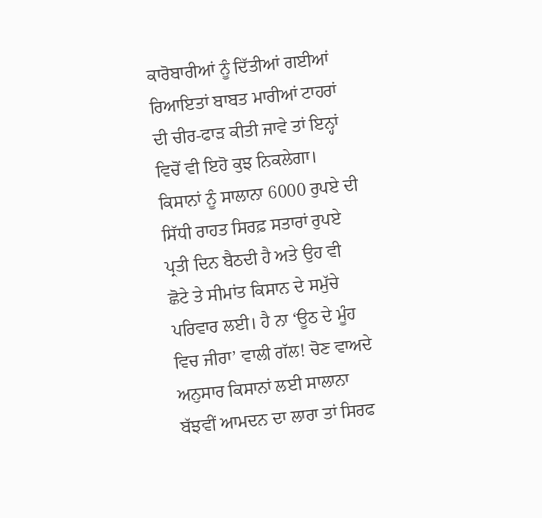ਕਾਰੋਬਾਰੀਆਂ ਨੂੰ ਦਿੱਤੀਆਂ ਗਈਆਂ ਰਿਆਇਤਾਂ ਬਾਬਤ ਮਾਰੀਆਂ ਟਾਹਰਾਂ ਦੀ ਚੀਰ-ਫਾੜ ਕੀਤੀ ਜਾਵੇ ਤਾਂ ਇਨ੍ਹਾਂ ਵਿਚੋਂ ਵੀ ਇਹੋ ਕੁਝ ਨਿਕਲੇਗਾ। ਕਿਸਾਨਾਂ ਨੂੰ ਸਾਲਾਨਾ 6000 ਰੁਪਏ ਦੀ ਸਿੱਧੀ ਰਾਹਤ ਸਿਰਫ਼ ਸਤਾਰਾਂ ਰੁਪਏ ਪ੍ਰਤੀ ਦਿਨ ਬੈਠਦੀ ਹੈ ਅਤੇ ਉਹ ਵੀ ਛੋਟੇ ਤੇ ਸੀਮਾਂਤ ਕਿਸਾਨ ਦੇ ਸਮੁੱਚੇ ਪਰਿਵਾਰ ਲਈ। ਹੈ ਨਾ ‘ਊਠ ਦੇ ਮੂੰਹ ਵਿਚ ਜੀਰਾ’ ਵਾਲੀ ਗੱਲ! ਚੋਣ ਵਾਅਦੇ ਅਨੁਸਾਰ ਕਿਸਾਨਾਂ ਲਈ ਸਾਲਾਨਾ ਬੱਝਵੀਂ ਆਮਦਨ ਦਾ ਲਾਰਾ ਤਾਂ ਸਿਰਫ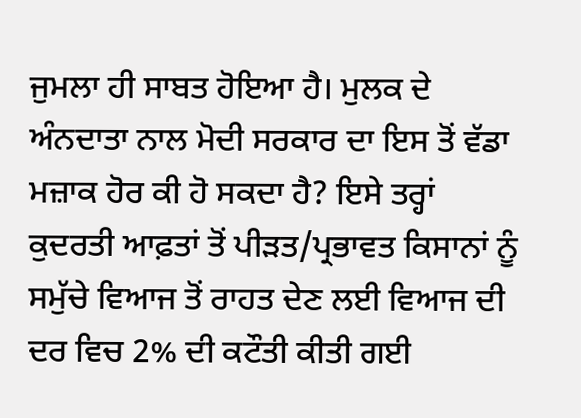ਜੁਮਲਾ ਹੀ ਸਾਬਤ ਹੋਇਆ ਹੈ। ਮੁਲਕ ਦੇ ਅੰਨਦਾਤਾ ਨਾਲ ਮੋਦੀ ਸਰਕਾਰ ਦਾ ਇਸ ਤੋਂ ਵੱਡਾ ਮਜ਼ਾਕ ਹੋਰ ਕੀ ਹੋ ਸਕਦਾ ਹੈ? ਇਸੇ ਤਰ੍ਹਾਂ ਕੁਦਰਤੀ ਆਫ਼ਤਾਂ ਤੋਂ ਪੀੜਤ/ਪ੍ਰਭਾਵਤ ਕਿਸਾਨਾਂ ਨੂੰ ਸਮੁੱਚੇ ਵਿਆਜ ਤੋਂ ਰਾਹਤ ਦੇਣ ਲਈ ਵਿਆਜ ਦੀ ਦਰ ਵਿਚ 2% ਦੀ ਕਟੌਤੀ ਕੀਤੀ ਗਈ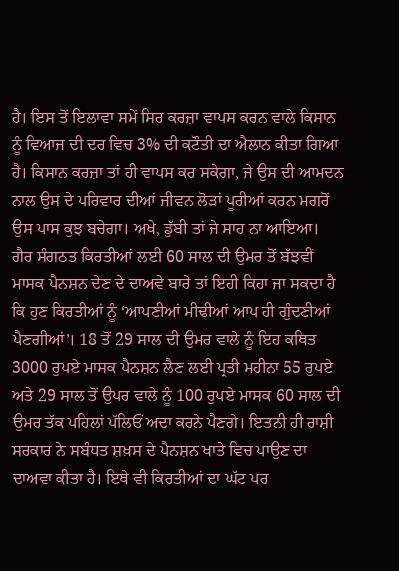ਹੈ। ਇਸ ਤੋਂ ਇਲਾਵਾ ਸਮੇਂ ਸਿਰ ਕਰਜ਼ਾ ਵਾਪਸ ਕਰਨ ਵਾਲੇ ਕਿਸਾਨ ਨੂੰ ਵਿਆਜ ਦੀ ਦਰ ਵਿਚ 3% ਦੀ ਕਟੌਤੀ ਦਾ ਐਲਾਨ ਕੀਤਾ ਗਿਆ ਹੈ। ਕਿਸਾਨ ਕਰਜ਼ਾ ਤਾਂ ਹੀ ਵਾਪਸ ਕਰ ਸਕੇਗਾ, ਜੇ ਉਸ ਦੀ ਆਮਦਨ ਨਾਲ ਉਸ ਦੇ ਪਰਿਵਾਰ ਦੀਆਂ ਜੀਵਨ ਲੋੜਾਂ ਪੂਰੀਆਂ ਕਰਨ ਮਗਰੋਂ ਉਸ ਪਾਸ ਕੁਝ ਬਚੇਗਾ। ਅਖੇ, ਡੁੱਬੀ ਤਾਂ ਜੇ ਸਾਹ ਨਾ ਆਇਆ।
ਗੈਰ ਸੰਗਠਤ ਕਿਰਤੀਆਂ ਲਈ 60 ਸਾਲ ਦੀ ਉਮਰ ਤੋਂ ਬੱਝਵੀਂ ਮਾਸਕ ਪੈਨਸ਼ਨ ਦੇਣ ਦੇ ਦਾਅਵੇ ਬਾਰੇ ਤਾਂ ਇਹੀ ਕਿਹਾ ਜਾ ਸਕਦਾ ਹੈ ਕਿ ਹੁਣ ਕਿਰਤੀਆਂ ਨੂੰ ‘ਆਪਣੀਆਂ ਮੀਢੀਆਂ ਆਪ ਹੀ ਗੁੰਦਣੀਆਂ ਪੈਣਗੀਆਂ’। 18 ਤੋਂ 29 ਸਾਲ ਦੀ ਉਮਰ ਵਾਲੇ ਨੂੰ ਇਹ ਕਥਿਤ 3000 ਰੁਪਏ ਮਾਸਕ ਪੈਨਸ਼ਨ ਲੈਣ ਲਈ ਪ੍ਰਤੀ ਮਹੀਨਾ 55 ਰੁਪਏ ਅਤੇ 29 ਸਾਲ ਤੋਂ ਉਪਰ ਵਾਲੇ ਨੂੰ 100 ਰੁਪਏ ਮਾਸਕ 60 ਸਾਲ ਦੀ ਉਮਰ ਤੱਕ ਪਹਿਲਾਂ ਪੱਲਿਓਂ ਅਦਾ ਕਰਨੇ ਪੈਣਗੇ। ਇਤਨੀ ਹੀ ਰਾਸ਼ੀ ਸਰਕਾਰ ਨੇ ਸਬੰਧਤ ਸ਼ਖ਼ਸ ਦੇ ਪੈਨਸ਼ਨ ਖਾਤੇ ਵਿਚ ਪਾਉਣ ਦਾ ਦਾਅਵਾ ਕੀਤਾ ਹੈ। ਇਥੇ ਵੀ ਕਿਰਤੀਆਂ ਦਾ ਘੱਟ ਪਰ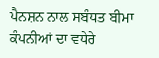ਪੈਨਸ਼ਨ ਨਾਲ ਸਬੰਧਤ ਬੀਮਾ ਕੰਪਨੀਆਂ ਦਾ ਵਧੇਰੇ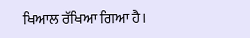ਖਿਆਲ ਰੱਖਿਆ ਗਿਆ ਹੈ।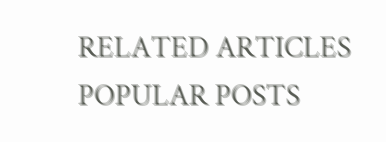RELATED ARTICLES
POPULAR POSTS